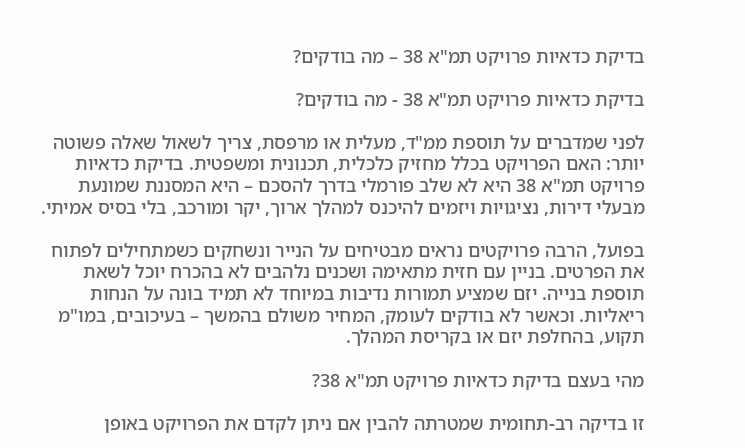בדיקת כדאיות פרויקט תמ"א 38 – מה בודקים?

בדיקת כדאיות פרויקט תמ"א 38 - מה בודקים?

לפני שמדברים על תוספת ממ"ד, מעלית או מרפסת, צריך לשאול שאלה פשוטה יותר: האם הפרויקט בכלל מחזיק כלכלית, תכנונית ומשפטית. בדיקת כדאיות פרויקט תמ"א 38 היא לא שלב פורמלי בדרך להסכם – היא המסננת שמונעת מבעלי דירות, נציגויות ויזמים להיכנס למהלך ארוך, יקר ומורכב, בלי בסיס אמיתי.

בפועל, הרבה פרויקטים נראים מבטיחים על הנייר ונשחקים כשמתחילים לפתוח את הפרטים. בניין עם חזית מתאימה ושכנים נלהבים לא בהכרח יוכל לשאת תוספת בנייה. יזם שמציע תמורות נדיבות במיוחד לא תמיד בונה על הנחות ריאליות. וכאשר לא בודקים לעומק, המחיר משולם בהמשך – בעיכובים, במו"מ תקוע, בהחלפת יזם או בקריסת המהלך.

מהי בעצם בדיקת כדאיות פרויקט תמ"א 38?

זו בדיקה רב-תחומית שמטרתה להבין אם ניתן לקדם את הפרויקט באופן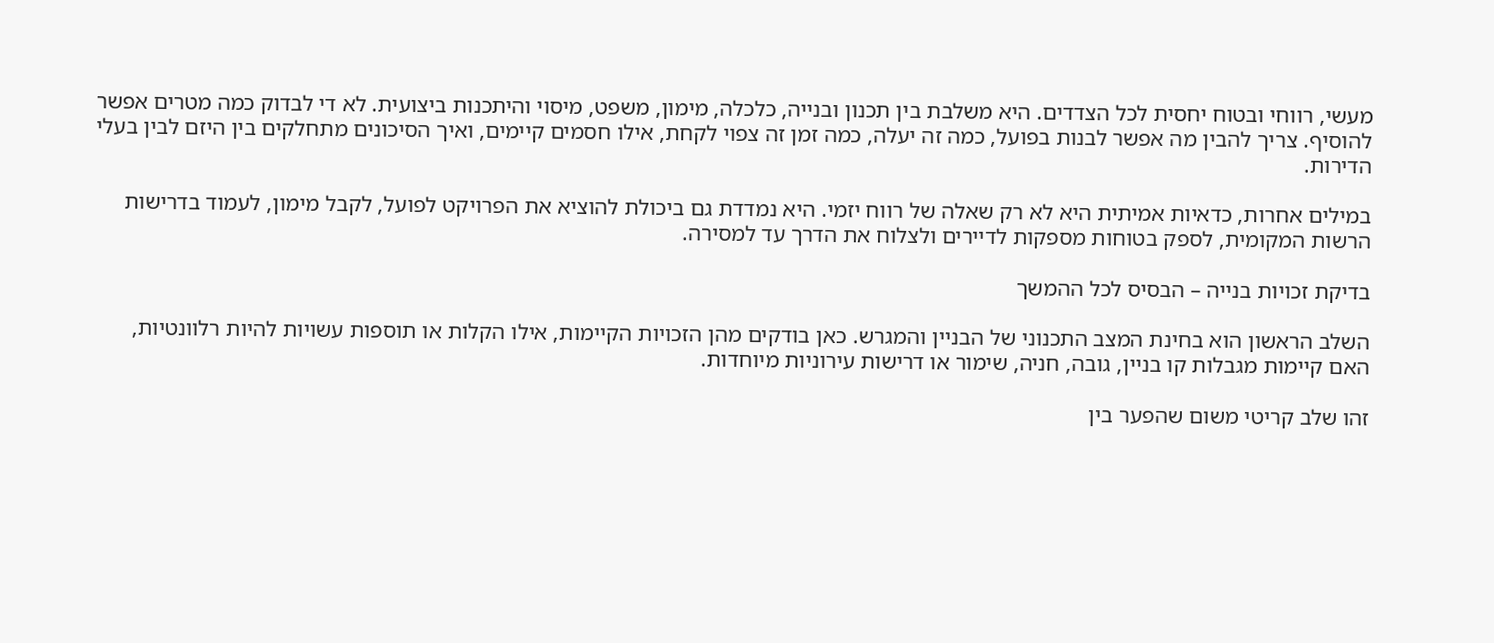מעשי, רווחי ובטוח יחסית לכל הצדדים. היא משלבת בין תכנון ובנייה, כלכלה, מימון, משפט, מיסוי והיתכנות ביצועית. לא די לבדוק כמה מטרים אפשר להוסיף. צריך להבין מה אפשר לבנות בפועל, כמה זה יעלה, כמה זמן זה צפוי לקחת, אילו חסמים קיימים, ואיך הסיכונים מתחלקים בין היזם לבין בעלי הדירות.

במילים אחרות, כדאיות אמיתית היא לא רק שאלה של רווח יזמי. היא נמדדת גם ביכולת להוציא את הפרויקט לפועל, לקבל מימון, לעמוד בדרישות הרשות המקומית, לספק בטוחות מספקות לדיירים ולצלוח את הדרך עד למסירה.

בדיקת זכויות בנייה – הבסיס לכל ההמשך

השלב הראשון הוא בחינת המצב התכנוני של הבניין והמגרש. כאן בודקים מהן הזכויות הקיימות, אילו הקלות או תוספות עשויות להיות רלוונטיות, האם קיימות מגבלות קו בניין, גובה, חניה, שימור או דרישות עירוניות מיוחדות.

זהו שלב קריטי משום שהפער בין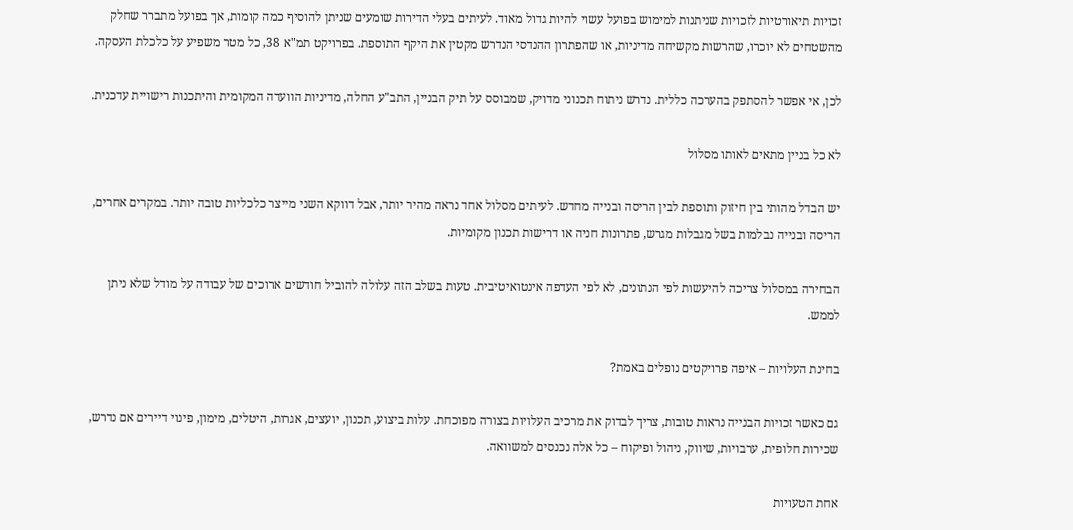זכויות תיאורטיות לזכויות שניתנות למימוש בפועל עשוי להיות גדול מאוד. לעיתים בעלי הדירות שומעים שניתן להוסיף כמה קומות, אך בפועל מתברר שחלק מהשטחים לא יוכרו, שהרשות מקשיחה מדיניות, או שהפתרון ההנדסי הנדרש מקטין את היקף התוספת. בפרויקט תמ"א 38, כל מטר משפיע על כלכלת העסקה.

לכן, אי אפשר להסתפק בהערכה כללית. נדרש ניתוח תכנוני מדויק, שמבוסס על תיק הבניין, התב"ע החלה, מדיניות הוועדה המקומית והיתכנות רישויית עדכנית.

לא כל בניין מתאים לאותו מסלול

יש הבדל מהותי בין חיזוק ותוספת לבין הריסה ובנייה מחדש. לעיתים מסלול אחד נראה מהיר יותר, אבל דווקא השני מייצר כלכליות טובה יותר. במקרים אחרים, הריסה ובנייה נבלמות בשל מגבלות מגרש, פתרונות חניה או דרישות תכנון מקומיות.

הבחירה במסלול צריכה להיעשות לפי הנתונים, לא לפי העדפה אינטואיטיבית. טעות בשלב הזה עלולה להוביל חודשים ארוכים של עבודה על מודל שלא ניתן לממש.

בחינת העלויות – איפה פרויקטים נופלים באמת?

גם כאשר זכויות הבנייה נראות טובות, צריך לבדוק את מרכיב העלויות בצורה מפוכחת. עלות ביצוע, תכנון, יועצים, אגרות, היטלים, מימון, פינוי דיירים אם נדרש, שכירות חלופית, ערבויות, שיווק, ניהול ופיקוח – כל אלה נכנסים למשוואה.

אחת הטעויות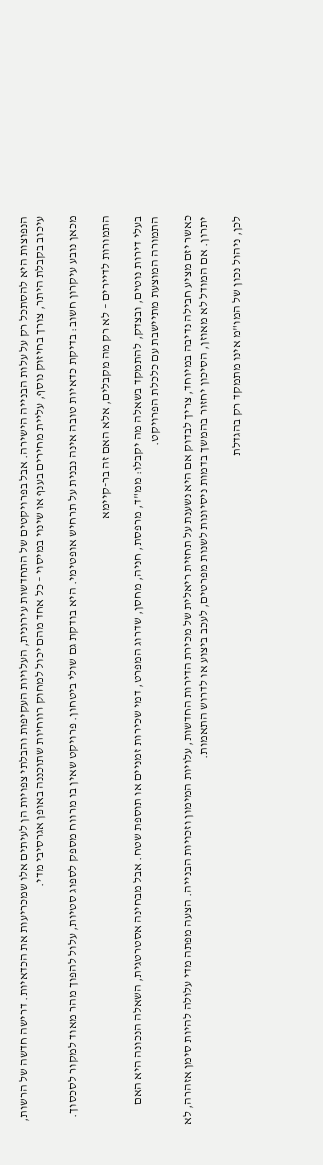הנפוצות היא להסתכל רק על עלות הבנייה הישירה. אבל בפרויקטים של התחדשות עירונית, העלויות העקיפות והבלתי צפויות הן לעיתים אלו שמכריעות את הכדאיות. דרישה חדשה של הרשות, עיכוב בקבלת היתר, צורך בחיזוק נוסף, עליית מחירים בענף או שינוי במיסוי – כל אחד מהם יכול למחוק רווחיות שתוכננה באופן אגרסיבי מדי.

מכאן נובע עיקרון חשוב: בדיקת כדאיות טובה אינה נבנית על תרחיש אופטימי. היא בודקת גם שולי ביטחון. פרויקט שאין בו מרווח מספק לספוג סטיות, עלול להפוך מהר מאוד למקור לסכסוך.

התמורות לדיירים – לא רק מה מקבלים, אלא האם זה בר-קיימא

בעלי דירות נוטים, ובצדק, להתמקד בשאלה מה יקבלו: ממ"ד, מרפסת, חניה, מחסן, שדרוג המפרט, דמי שכירות זמניים או תוספת שטח. אבל מבחינה אסטרטגית, השאלה הנכונה היא האם התמורה המוצעת מתיישבת עם כלכלת הפרויקט.

כאשר יזם מציע חבילה נדיבה במיוחד, צריך לבדוק אם היא נשענת על תחזית ריאלית של מכירת הדירות החדשות, עלויות המימון וזכויות הבנייה. הצעה מפתה מדי עלולה להיות סימן אזהרה, לא יתרון. אם המודל לא מאוזן, הסיכון יחזור בהמשך בדמות ניסיונות לשנות מפרטים, לעכב ביצוע או לדרוש התאמות.

לכן, ניהול נכון של המו"מ אינו מתמקד רק בהגדלת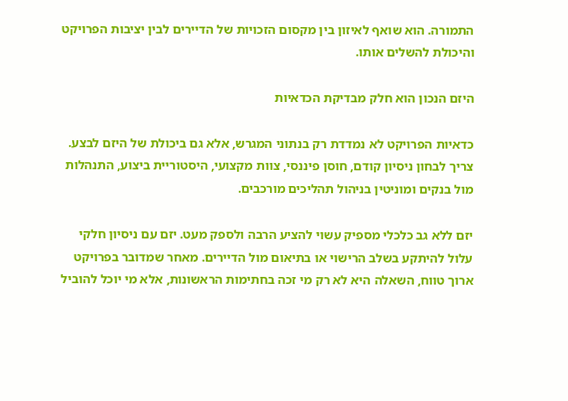התמורה. הוא שואף לאיזון בין מקסום הזכויות של הדיירים לבין יציבות הפרויקט והיכולת להשלים אותו.

היזם הנכון הוא חלק מבדיקת הכדאיות

כדאיות הפרויקט לא נמדדת רק בנתוני המגרש, אלא גם ביכולת של היזם לבצע. צריך לבחון ניסיון קודם, חוסן פיננסי, צוות מקצועי, היסטוריית ביצוע, התנהלות מול בנקים ומוניטין בניהול תהליכים מורכבים.

יזם ללא גב כלכלי מספיק עשוי להציע הרבה ולספק מעט. יזם עם ניסיון חלקי עלול להיתקע בשלב הרישוי או בתיאום מול הדיירים. מאחר שמדובר בפרויקט ארוך טווח, השאלה היא לא רק מי זכה בחתימות הראשונות, אלא מי יוכל להוביל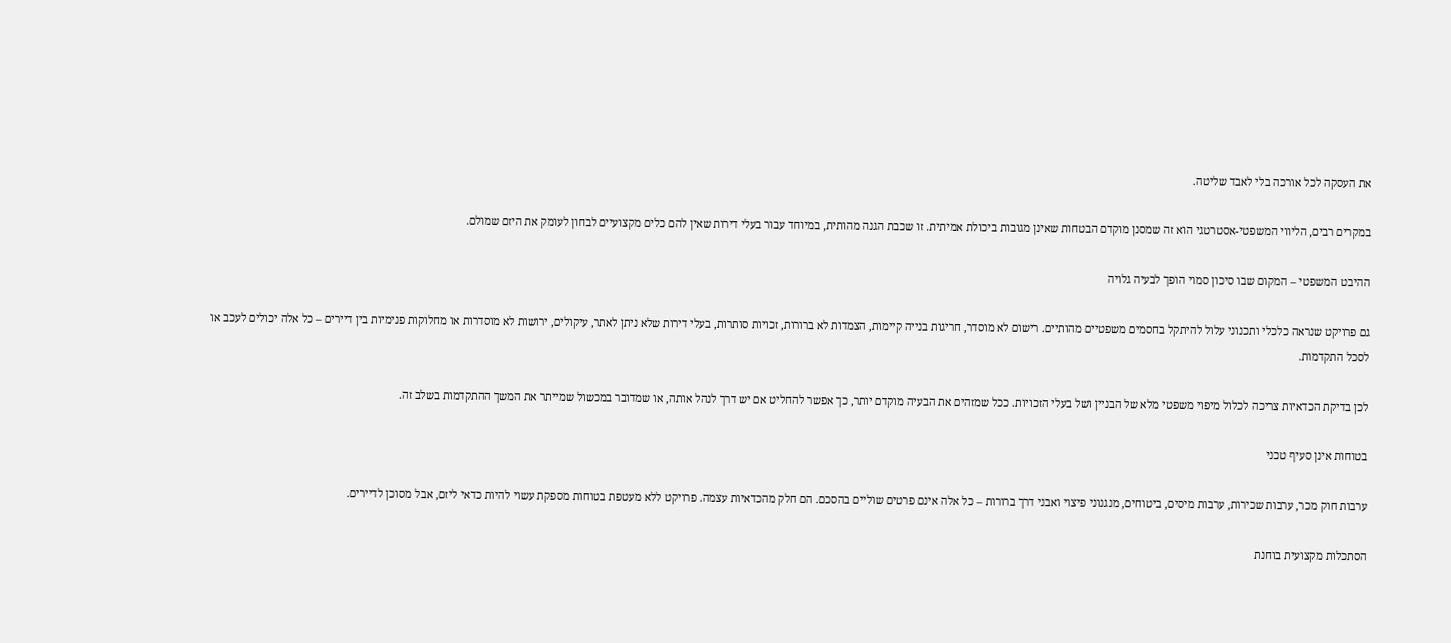את העסקה לכל אורכה בלי לאבד שליטה.

במקרים רבים, הליווי המשפטי-אסטרטגי הוא זה שמסנן מוקדם הבטחות שאינן מגובות ביכולת אמיתית. זו שכבת הגנה מהותית, במיוחד עבור בעלי דירות שאין להם כלים מקצועיים לבחון לעומק את היזם שמולם.

ההיבט המשפטי – המקום שבו סיכון סמוי הופך לבעיה גלויה

גם פרויקט שנראה כלכלי ותכנוני עלול להיתקל בחסמים משפטיים מהותיים. רישום לא מוסדר, חריגות בנייה קיימות, הצמדות לא ברורות, זכויות סותרות, בעלי דירות שלא ניתן לאתר, עיקולים, ירושות לא מוסדרות או מחלוקות פנימיות בין דיירים – כל אלה יכולים לעכב או לסכל התקדמות.

לכן בדיקת הכדאיות צריכה לכלול מיפוי משפטי מלא של הבניין ושל בעלי הזכויות. ככל שמזהים את הבעיה מוקדם יותר, כך אפשר להחליט אם יש דרך לנהל אותה, או שמדובר במכשול שמייתר את המשך ההתקדמות בשלב זה.

בטוחות אינן סעיף טכני

ערבות חוק מכר, ערבות שכירות, ערבות מיסים, ביטוחים, מנגנוני פיצוי ואבני דרך ברורות – כל אלה אינם פרטים שוליים בהסכם. הם חלק מהכדאיות עצמה. פרויקט ללא מעטפת בטוחות מספקת עשוי להיות כדאי ליזם, אבל מסוכן לדיירים.

הסתכלות מקצועית בוחנת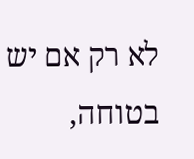לא רק אם יש בטוחה,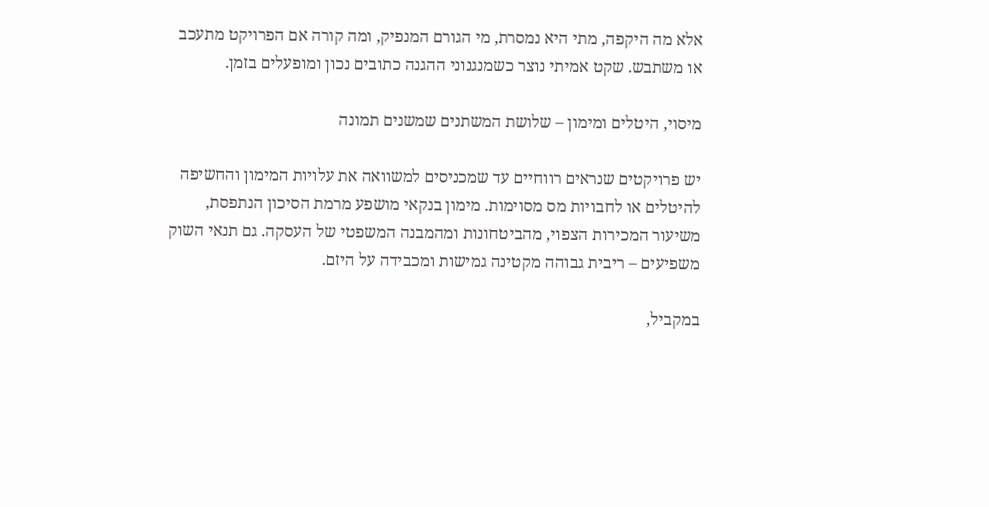אלא מה היקפה, מתי היא נמסרת, מי הגורם המנפיק, ומה קורה אם הפרויקט מתעכב או משתבש. שקט אמיתי נוצר כשמנגנוני ההגנה כתובים נכון ומופעלים בזמן.

מיסוי, היטלים ומימון – שלושת המשתנים שמשנים תמונה

יש פרויקטים שנראים רווחיים עד שמכניסים למשוואה את עלויות המימון והחשיפה להיטלים או לחבויות מס מסוימות. מימון בנקאי מושפע מרמת הסיכון הנתפסת, משיעור המכירות הצפוי, מהביטחונות ומהמבנה המשפטי של העסקה. גם תנאי השוק משפיעים – ריבית גבוהה מקטינה גמישות ומכבידה על היזם.

במקביל,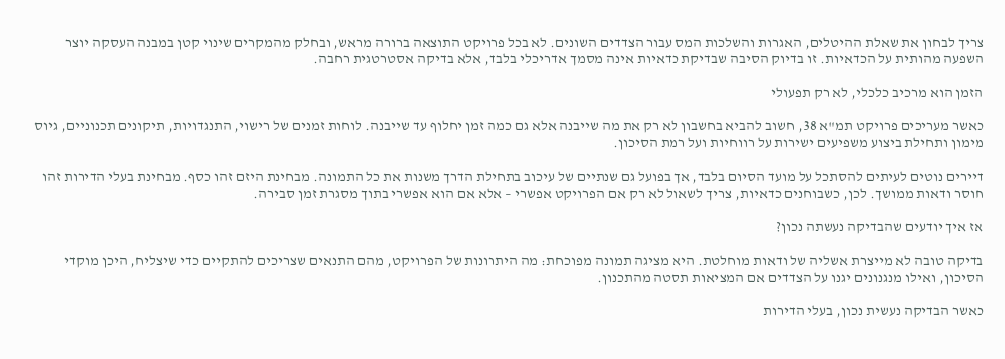צריך לבחון את שאלת ההיטלים, האגרות והשלכות המס עבור הצדדים השונים. לא בכל פרויקט התוצאה ברורה מראש, ובחלק מהמקרים שינוי קטן במבנה העסקה יוצר השפעה מהותית על הכדאיות. זו בדיוק הסיבה שבדיקת כדאיות אינה מסמך אדריכלי בלבד, אלא בדיקה אסטרטגית רחבה.

הזמן הוא מרכיב כלכלי, לא רק תפעולי

כאשר מעריכים פרויקט תמ"א 38, חשוב להביא בחשבון לא רק את מה שייבנה אלא גם כמה זמן יחלוף עד שייבנה. לוחות זמנים של רישוי, התנגדויות, תיקונים תכנוניים, גיוס מימון ותחילת ביצוע משפיעים ישירות על רווחיות ועל רמת הסיכון.

דיירים נוטים לעיתים להסתכל על מועד הסיום בלבד, אך בפועל גם שנתיים של עיכוב בתחילת הדרך משנות את כל התמונה. מבחינת היזם זהו כסף. מבחינת בעלי הדירות זהו חוסר ודאות ממושך. לכן, כשבוחנים כדאיות, צריך לשאול לא רק אם הפרויקט אפשרי – אלא אם הוא אפשרי בתוך מסגרת זמן סבירה.

אז איך יודעים שהבדיקה נעשתה נכון?

בדיקה טובה לא מייצרת אשליה של ודאות מוחלטת. היא מציגה תמונה מפוכחת: מה היתרונות של הפרויקט, מהם התנאים שצריכים להתקיים כדי שיצליח, היכן מוקדי הסיכון, ואילו מנגנונים יגנו על הצדדים אם המציאות תסטה מהתכנון.

כאשר הבדיקה נעשית נכון, בעלי הדירות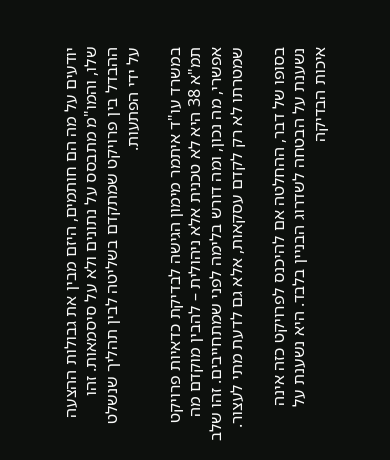יודעים על מה הם חותמים, היזם מבין את גבולות ההצעה שלו, והמו"מ מתבסס על נתונים ולא על סיסמאות. זהו ההבדל בין פרויקט שמתקדם בשליטה לבין תהליך שנשלט על ידי הפתעות.

במשרד עו"ד איתמר מימון הגישה לבדיקת כדאיות פרויקט תמ"א 38 היא לא טכנית אלא ניהולית – להבין מוקדם מה אפשרי, מה נכון, ומה דורש בלימה לפני שמתחייבים. זהו שלב שמטרתו לא רק לקדם עסקאות, אלא גם לדעת מתי לעצור.

בסופו של דבר, ההחלטה אם להיכנס לפרויקט כזה אינה נשענת על הבטחה לשדרוג הבניין בלבד. היא נשענת על איכות הבדיקה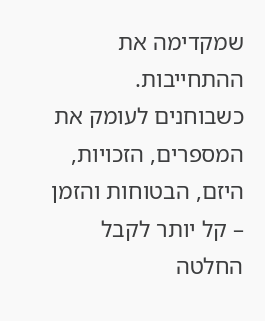שמקדימה את ההתחייבות. כשבוחנים לעומק את המספרים, הזכויות, היזם, הבטוחות והזמן – קל יותר לקבל החלטה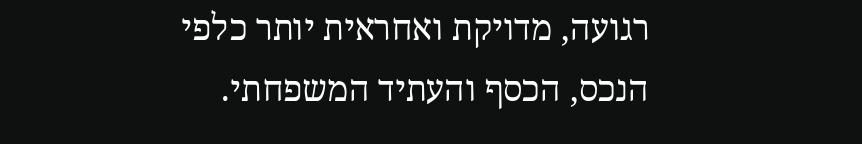רגועה, מדויקת ואחראית יותר כלפי הנכס, הכסף והעתיד המשפחתי.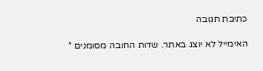כתיבת תגובה

האימייל לא יוצג באתר. שדות החובה מסומנים *